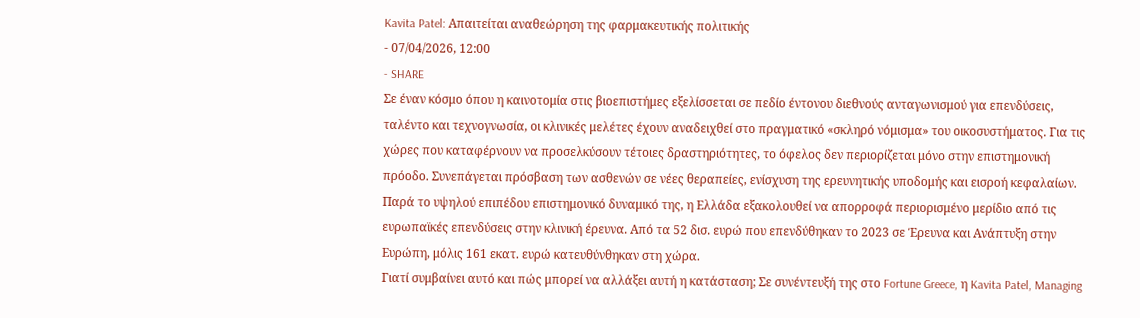Kavita Patel: Απαιτείται αναθεώρηση της φαρμακευτικής πολιτικής
- 07/04/2026, 12:00
- SHARE
Σε έναν κόσμο όπου η καινοτομία στις βιοεπιστήμες εξελίσσεται σε πεδίο έντονου διεθνούς ανταγωνισμού για επενδύσεις, ταλέντο και τεχνογνωσία, οι κλινικές μελέτες έχουν αναδειχθεί στο πραγματικό «σκληρό νόμισμα» του οικοσυστήματος. Για τις χώρες που καταφέρνουν να προσελκύσουν τέτοιες δραστηριότητες, το όφελος δεν περιορίζεται μόνο στην επιστημονική πρόοδο. Συνεπάγεται πρόσβαση των ασθενών σε νέες θεραπείες, ενίσχυση της ερευνητικής υποδομής και εισροή κεφαλαίων.
Παρά το υψηλού επιπέδου επιστημονικό δυναμικό της, η Ελλάδα εξακολουθεί να απορροφά περιορισμένο μερίδιο από τις ευρωπαϊκές επενδύσεις στην κλινική έρευνα. Από τα 52 δισ. ευρώ που επενδύθηκαν το 2023 σε Έρευνα και Ανάπτυξη στην Ευρώπη, μόλις 161 εκατ. ευρώ κατευθύνθηκαν στη χώρα.
Γιατί συμβαίνει αυτό και πώς μπορεί να αλλάξει αυτή η κατάσταση; Σε συνέντευξή της στο Fortune Greece, η Kavita Patel, Managing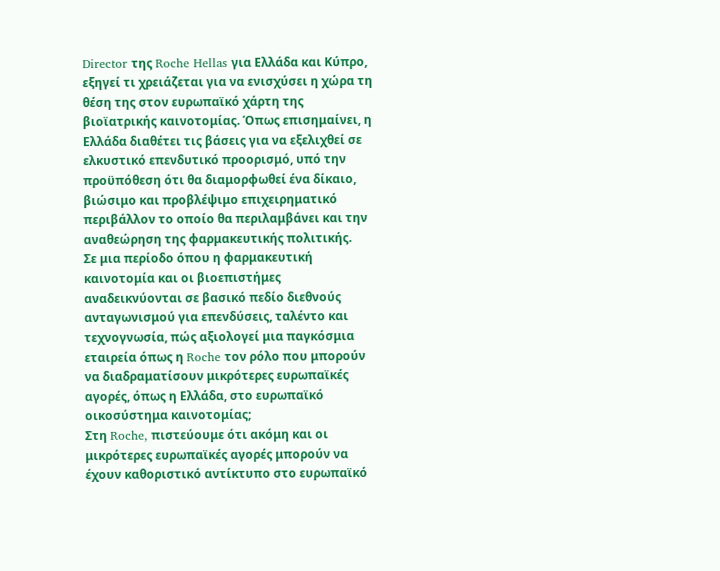Director της Roche Hellas για Ελλάδα και Κύπρο, εξηγεί τι χρειάζεται για να ενισχύσει η χώρα τη θέση της στον ευρωπαϊκό χάρτη της βιοϊατρικής καινοτομίας. Όπως επισημαίνει, η Ελλάδα διαθέτει τις βάσεις για να εξελιχθεί σε ελκυστικό επενδυτικό προορισμό, υπό την προϋπόθεση ότι θα διαμορφωθεί ένα δίκαιο, βιώσιμο και προβλέψιμο επιχειρηματικό περιβάλλον το οποίο θα περιλαμβάνει και την αναθεώρηση της φαρμακευτικής πολιτικής.
Σε μια περίοδο όπου η φαρμακευτική καινοτομία και οι βιοεπιστήμες αναδεικνύονται σε βασικό πεδίο διεθνούς ανταγωνισμού για επενδύσεις, ταλέντο και τεχνογνωσία, πώς αξιολογεί μια παγκόσμια εταιρεία όπως η Roche τον ρόλο που μπορούν να διαδραματίσουν μικρότερες ευρωπαϊκές αγορές, όπως η Ελλάδα, στο ευρωπαϊκό οικοσύστημα καινοτομίας;
Στη Roche, πιστεύουμε ότι ακόμη και οι μικρότερες ευρωπαϊκές αγορές μπορούν να έχουν καθοριστικό αντίκτυπο στο ευρωπαϊκό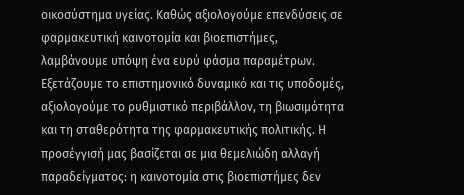οικοσύστημα υγείας. Καθώς αξιολογούμε επενδύσεις σε φαρμακευτική καινοτομία και βιοεπιστήμες, λαμβάνουμε υπόψη ένα ευρύ φάσμα παραμέτρων. Εξετάζουμε το επιστημονικό δυναμικό και τις υποδομές, αξιολογούμε το ρυθμιστικό περιβάλλον, τη βιωσιμότητα και τη σταθερότητα της φαρμακευτικής πολιτικής. Η προσέγγισή μας βασίζεται σε μια θεμελιώδη αλλαγή παραδείγματος: η καινοτομία στις βιοεπιστήμες δεν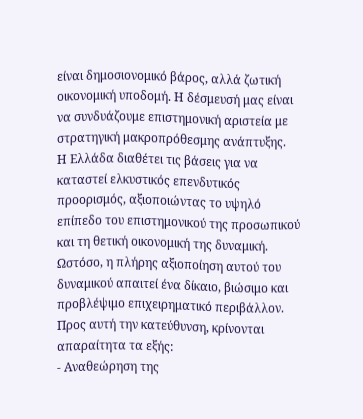είναι δημοσιονομικό βάρος, αλλά ζωτική οικονομική υποδομή. Η δέσμευσή μας είναι να συνδυάζουμε επιστημονική αριστεία με στρατηγική μακροπρόθεσμης ανάπτυξης.
Η Ελλάδα διαθέτει τις βάσεις για να καταστεί ελκυστικός επενδυτικός προορισμός, αξιοποιώντας το υψηλό επίπεδο του επιστημονικού της προσωπικού και τη θετική οικονομική της δυναμική. Ωστόσο, η πλήρης αξιοποίηση αυτού του δυναμικού απαιτεί ένα δίκαιο, βιώσιμο και προβλέψιμο επιχειρηματικό περιβάλλον. Προς αυτή την κατεύθυνση, κρίνονται απαραίτητα τα εξής:
- Αναθεώρηση της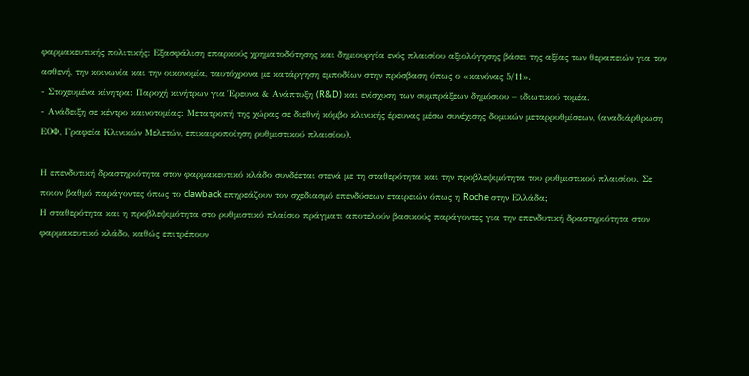φαρμακευτικής πολιτικής: Εξασφάλιση επαρκούς χρηματοδότησης και δημιουργία ενός πλαισίου αξιολόγησης βάσει της αξίας των θεραπειών για τον ασθενή, την κοινωνία και την οικονομία, ταυτόχρονα με κατάργηση εμποδίων στην πρόσβαση όπως ο «κανόνας 5/11».
- Στοχευμένα κίνητρα: Παροχή κινήτρων για Έρευνα & Ανάπτυξη (R&D) και ενίσχυση των συμπράξεων δημόσιου – ιδιωτικού τομέα.
- Ανάδειξη σε κέντρο καινοτομίας: Μετατροπή της χώρας σε διεθνή κόμβο κλινικής έρευνας μέσω συνέχισης δομικών μεταρρυθμίσεων, (αναδιάρθρωση ΕΟΦ, Γραφεία Κλινικών Μελετών, επικαιροποίηση ρυθμιστικού πλαισίου).

Η επενδυτική δραστηριότητα στον φαρμακευτικό κλάδο συνδέεται στενά με τη σταθερότητα και την προβλεψιμότητα του ρυθμιστικού πλαισίου. Σε ποιον βαθμό παράγοντες όπως το clawback επηρεάζουν τον σχεδιασμό επενδύσεων εταιρειών όπως η Roche στην Ελλάδα;
Η σταθερότητα και η προβλεψιμότητα στο ρυθμιστικό πλαίσιο πράγματι αποτελούν βασικούς παράγοντες για την επενδυτική δραστηριότητα στον φαρμακευτικό κλάδο, καθώς επιτρέπουν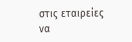στις εταιρείες να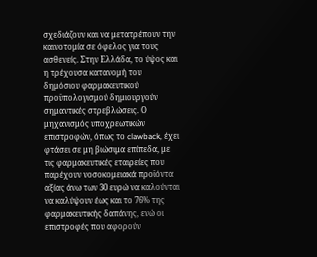σχεδιάζουν και να μετατρέπουν την καινοτομία σε όφελος για τους ασθενείς. Στην Ελλάδα, το ύψος και η τρέχουσα κατανομή του δημόσιου φαρμακευτικού προϋπολογισμού δημιουργούν σημαντικές στρεβλώσεις. Ο μηχανισμός υποχρεωτικών επιστροφών, όπως το clawback, έχει φτάσει σε μη βιώσιμα επίπεδα, με τις φαρμακευτικές εταιρείες που παρέχουν νοσοκομειακά προϊόντα αξίας άνω των 30 ευρώ να καλούνται να καλύψουν έως και το 76% της φαρμακευτικής δαπάνης, ενώ οι επιστροφές που αφορούν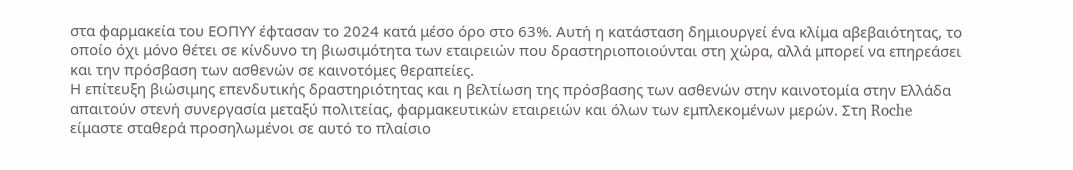στα φαρμακεία του ΕΟΠΥΥ έφτασαν το 2024 κατά μέσο όρο στο 63%. Αυτή η κατάσταση δημιουργεί ένα κλίμα αβεβαιότητας, το οποίο όχι μόνο θέτει σε κίνδυνο τη βιωσιμότητα των εταιρειών που δραστηριοποιούνται στη χώρα, αλλά μπορεί να επηρεάσει και την πρόσβαση των ασθενών σε καινοτόμες θεραπείες.
Η επίτευξη βιώσιμης επενδυτικής δραστηριότητας και η βελτίωση της πρόσβασης των ασθενών στην καινοτομία στην Ελλάδα απαιτούν στενή συνεργασία μεταξύ πολιτείας, φαρμακευτικών εταιρειών και όλων των εμπλεκομένων μερών. Στη Roche είμαστε σταθερά προσηλωμένοι σε αυτό το πλαίσιο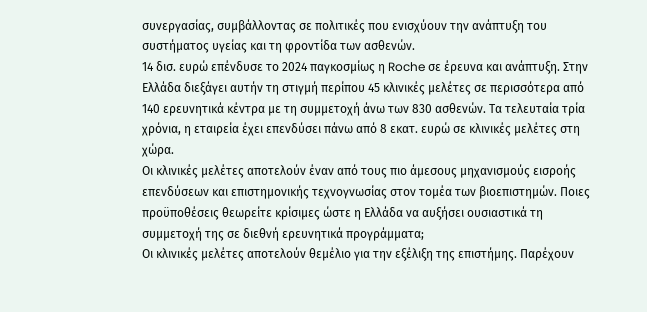συνεργασίας, συμβάλλοντας σε πολιτικές που ενισχύουν την ανάπτυξη του συστήματος υγείας και τη φροντίδα των ασθενών.
14 δισ. ευρώ επένδυσε το 2024 παγκοσμίως η Roche σε έρευνα και ανάπτυξη. Στην Ελλάδα διεξάγει αυτήν τη στιγμή περίπου 45 κλινικές μελέτες σε περισσότερα από 140 ερευνητικά κέντρα με τη συμμετοχή άνω των 830 ασθενών. Τα τελευταία τρία χρόνια, η εταιρεία έχει επενδύσει πάνω από 8 εκατ. ευρώ σε κλινικές μελέτες στη χώρα.
Οι κλινικές μελέτες αποτελούν έναν από τους πιο άμεσους μηχανισμούς εισροής επενδύσεων και επιστημονικής τεχνογνωσίας στον τομέα των βιοεπιστημών. Ποιες προϋποθέσεις θεωρείτε κρίσιμες ώστε η Ελλάδα να αυξήσει ουσιαστικά τη συμμετοχή της σε διεθνή ερευνητικά προγράμματα;
Οι κλινικές μελέτες αποτελούν θεμέλιο για την εξέλιξη της επιστήμης. Παρέχουν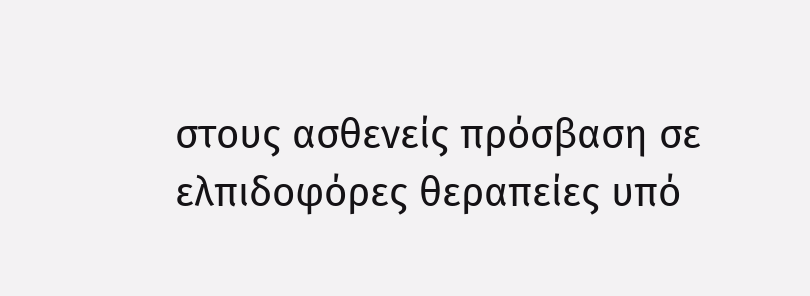στους ασθενείς πρόσβαση σε ελπιδοφόρες θεραπείες υπό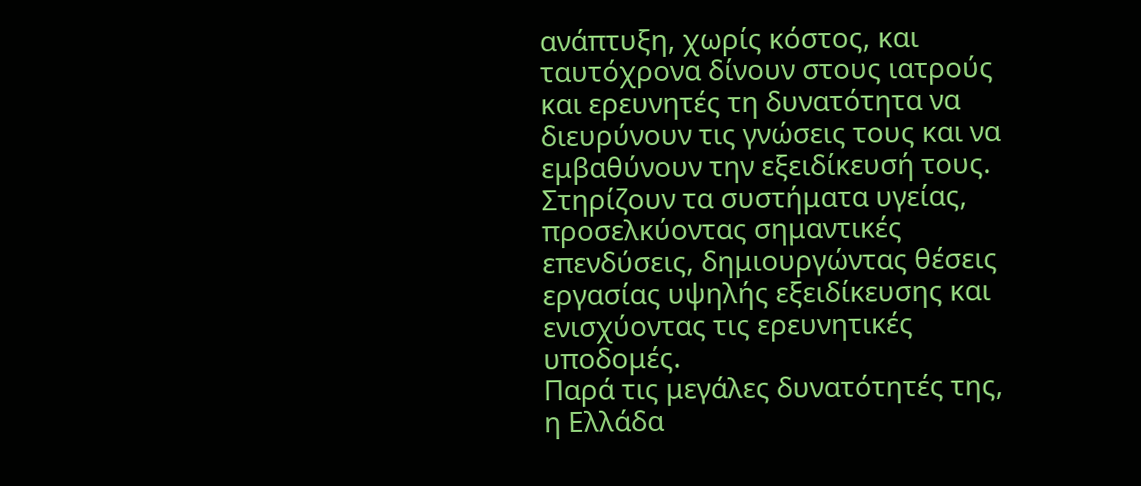ανάπτυξη, χωρίς κόστος, και ταυτόχρονα δίνουν στους ιατρούς και ερευνητές τη δυνατότητα να διευρύνουν τις γνώσεις τους και να εμβαθύνουν την εξειδίκευσή τους. Στηρίζουν τα συστήματα υγείας, προσελκύοντας σημαντικές επενδύσεις, δημιουργώντας θέσεις εργασίας υψηλής εξειδίκευσης και ενισχύοντας τις ερευνητικές υποδομές.
Παρά τις μεγάλες δυνατότητές της, η Ελλάδα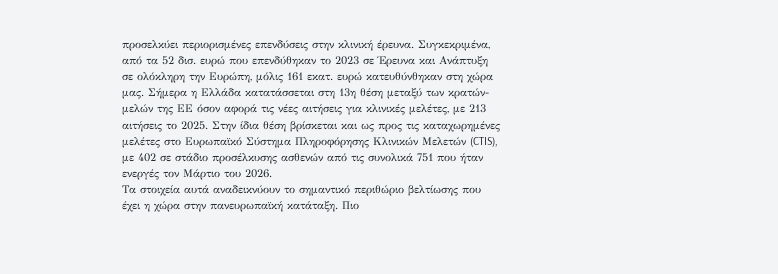προσελκύει περιορισμένες επενδύσεις στην κλινική έρευνα. Συγκεκριμένα, από τα 52 δισ. ευρώ που επενδύθηκαν το 2023 σε Έρευνα και Ανάπτυξη σε ολόκληρη την Ευρώπη, μόλις 161 εκατ. ευρώ κατευθύνθηκαν στη χώρα μας. Σήμερα η Ελλάδα κατατάσσεται στη 13η θέση μεταξύ των κρατών-μελών της ΕΕ όσον αφορά τις νέες αιτήσεις για κλινικές μελέτες, με 213 αιτήσεις το 2025. Στην ίδια θέση βρίσκεται και ως προς τις καταχωρημένες μελέτες στο Ευρωπαϊκό Σύστημα Πληροφόρησης Κλινικών Μελετών (CTIS), με 402 σε στάδιο προσέλκυσης ασθενών από τις συνολικά 751 που ήταν ενεργές τον Μάρτιο του 2026.
Τα στοιχεία αυτά αναδεικνύουν το σημαντικό περιθώριο βελτίωσης που έχει η χώρα στην πανευρωπαϊκή κατάταξη. Πιο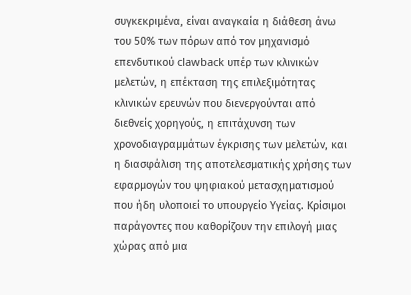συγκεκριμένα, είναι αναγκαία η διάθεση άνω του 50% των πόρων από τον μηχανισμό επενδυτικού clawback υπέρ των κλινικών μελετών, η επέκταση της επιλεξιμότητας κλινικών ερευνών που διενεργούνται από διεθνείς χορηγούς, η επιτάχυνση των χρονοδιαγραμμάτων έγκρισης των μελετών, και η διασφάλιση της αποτελεσματικής χρήσης των εφαρμογών του ψηφιακού μετασχηματισμού που ήδη υλοποιεί το υπουργείο Υγείας. Κρίσιμοι παράγοντες που καθορίζουν την επιλογή μιας χώρας από μια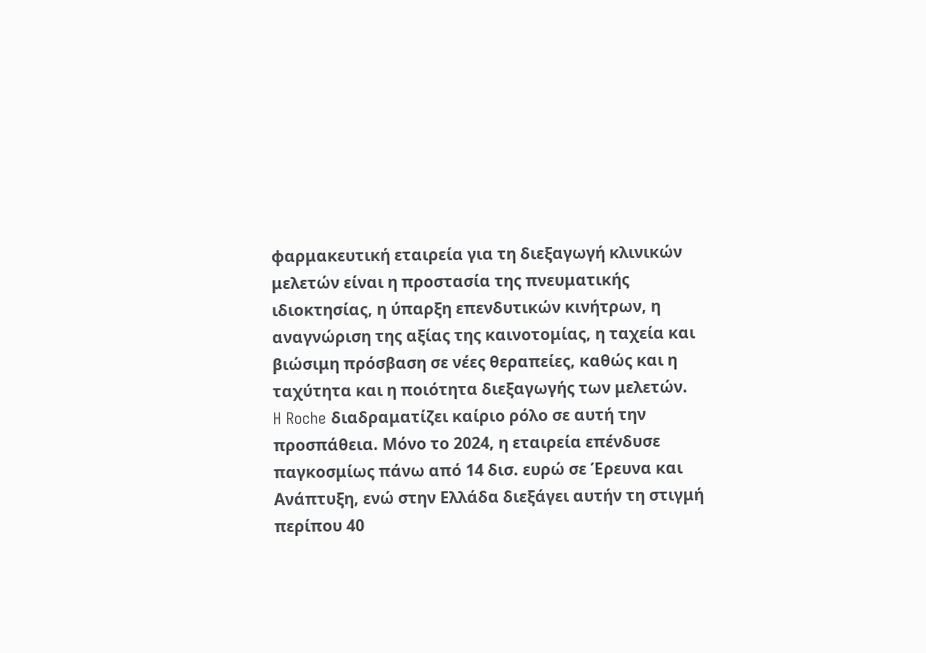φαρμακευτική εταιρεία για τη διεξαγωγή κλινικών μελετών είναι η προστασία της πνευματικής ιδιοκτησίας, η ύπαρξη επενδυτικών κινήτρων, η αναγνώριση της αξίας της καινοτομίας, η ταχεία και βιώσιμη πρόσβαση σε νέες θεραπείες, καθώς και η ταχύτητα και η ποιότητα διεξαγωγής των μελετών.
H Roche διαδραματίζει καίριο ρόλο σε αυτή την προσπάθεια. Μόνο το 2024, η εταιρεία επένδυσε παγκοσμίως πάνω από 14 δισ. ευρώ σε Έρευνα και Ανάπτυξη, ενώ στην Ελλάδα διεξάγει αυτήν τη στιγμή περίπου 40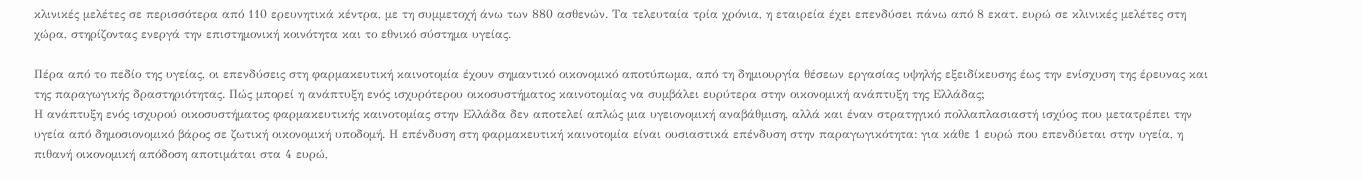κλινικές μελέτες σε περισσότερα από 110 ερευνητικά κέντρα, με τη συμμετοχή άνω των 880 ασθενών. Τα τελευταία τρία χρόνια, η εταιρεία έχει επενδύσει πάνω από 8 εκατ. ευρώ σε κλινικές μελέτες στη χώρα, στηρίζοντας ενεργά την επιστημονική κοινότητα και το εθνικό σύστημα υγείας.

Πέρα από το πεδίο της υγείας, οι επενδύσεις στη φαρμακευτική καινοτομία έχουν σημαντικό οικονομικό αποτύπωμα, από τη δημιουργία θέσεων εργασίας υψηλής εξειδίκευσης έως την ενίσχυση της έρευνας και της παραγωγικής δραστηριότητας. Πώς μπορεί η ανάπτυξη ενός ισχυρότερου οικοσυστήματος καινοτομίας να συμβάλει ευρύτερα στην οικονομική ανάπτυξη της Ελλάδας;
Η ανάπτυξη ενός ισχυρού οικοσυστήματος φαρμακευτικής καινοτομίας στην Ελλάδα δεν αποτελεί απλώς μια υγειονομική αναβάθμιση, αλλά και έναν στρατηγικό πολλαπλασιαστή ισχύος που μετατρέπει την υγεία από δημοσιονομικό βάρος σε ζωτική οικονομική υποδομή. Η επένδυση στη φαρμακευτική καινοτομία είναι ουσιαστικά επένδυση στην παραγωγικότητα: για κάθε 1 ευρώ που επενδύεται στην υγεία, η πιθανή οικονομική απόδοση αποτιμάται στα 4 ευρώ,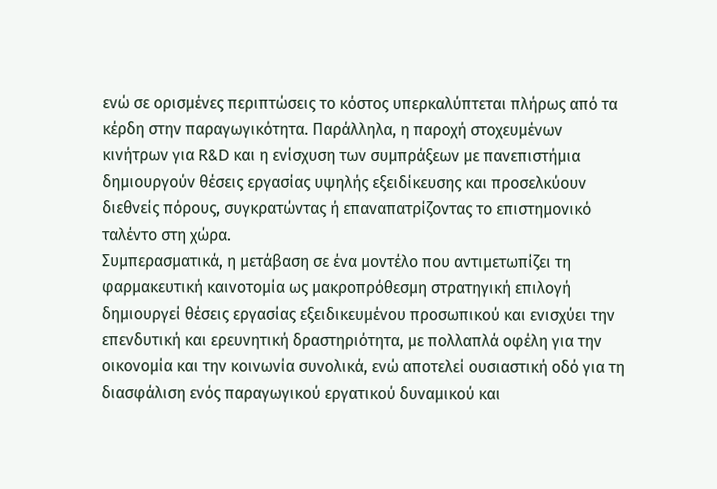ενώ σε ορισμένες περιπτώσεις το κόστος υπερκαλύπτεται πλήρως από τα κέρδη στην παραγωγικότητα. Παράλληλα, η παροχή στοχευμένων κινήτρων για R&D και η ενίσχυση των συμπράξεων με πανεπιστήμια δημιουργούν θέσεις εργασίας υψηλής εξειδίκευσης και προσελκύουν διεθνείς πόρους, συγκρατώντας ή επαναπατρίζοντας το επιστημονικό ταλέντο στη χώρα.
Συμπερασματικά, η μετάβαση σε ένα μοντέλο που αντιμετωπίζει τη φαρμακευτική καινοτομία ως μακροπρόθεσμη στρατηγική επιλογή δημιουργεί θέσεις εργασίας εξειδικευμένου προσωπικού και ενισχύει την επενδυτική και ερευνητική δραστηριότητα, με πολλαπλά οφέλη για την οικονομία και την κοινωνία συνολικά, ενώ αποτελεί ουσιαστική οδό για τη διασφάλιση ενός παραγωγικού εργατικού δυναμικού και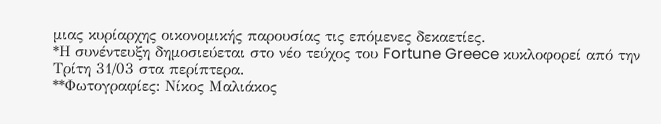μιας κυρίαρχης οικονομικής παρουσίας τις επόμενες δεκαετίες.
*Η συνέντευξη δημοσιεύεται στο νέο τεύχος του Fortune Greece κυκλοφορεί από την Τρίτη 31/03 στα περίπτερα.
**Φωτογραφίες: Νίκος Μαλιάκος